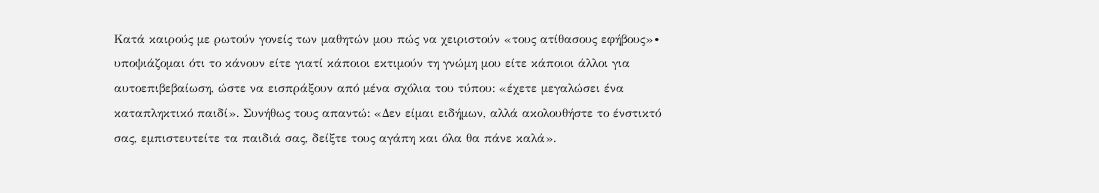Kατά καιρούς με ρωτούν γονείς των μαθητών μου πώς να χειριστούν «τους ατίθασους εφήβους»∙ υποψιάζομαι ότι το κάνουν είτε γιατί κάποιοι εκτιμούν τη γνώμη μου είτε κάποιοι άλλοι για αυτοεπιβεβαίωση, ώστε να εισπράξουν από μένα σχόλια του τύπου: «έχετε μεγαλώσει ένα καταπληκτικό παιδί». Συνήθως τους απαντώ: «Δεν είμαι ειδήμων, αλλά ακολουθήστε το ένστικτό σας, εμπιστευτείτε τα παιδιά σας, δείξτε τους αγάπη και όλα θα πάνε καλά».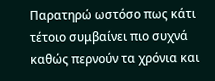Παρατηρώ ωστόσο πως κάτι τέτοιο συμβαίνει πιο συχνά καθώς περνούν τα χρόνια και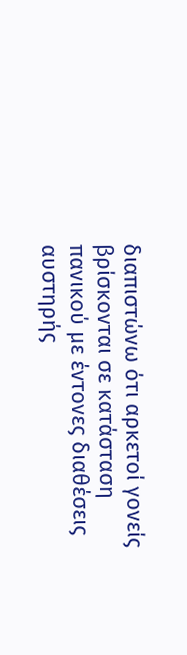διαπιστώνω ότι αρκετοί γονείς βρίσκονται σε κατάσταση πανικού με έντονες διαθέσεις αυστηρής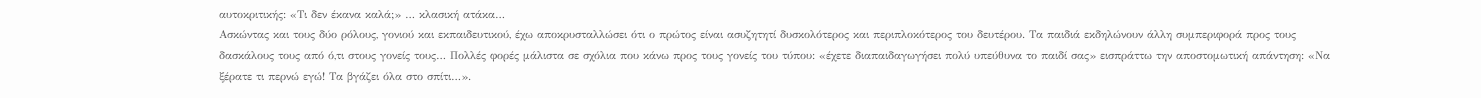αυτοκριτικής: «Τι δεν έκανα καλά;» … κλασική ατάκα…
Ασκώντας και τους δύο ρόλους, γονιού και εκπαιδευτικού, έχω αποκρυσταλλώσει ότι ο πρώτος είναι ασυζητητί δυσκολότερος και περιπλοκότερος του δευτέρου. Τα παιδιά εκδηλώνουν άλλη συμπεριφορά προς τους δασκάλους τους από ό,τι στους γονείς τους… Πολλές φορές μάλιστα σε σχόλια που κάνω προς τους γονείς του τύπου: «έχετε διαπαιδαγωγήσει πολύ υπεύθυνα το παιδί σας» εισπράττω την αποστομωτική απάντηση: «Να ξέρατε τι περνώ εγώ! Τα βγάζει όλα στο σπίτι…».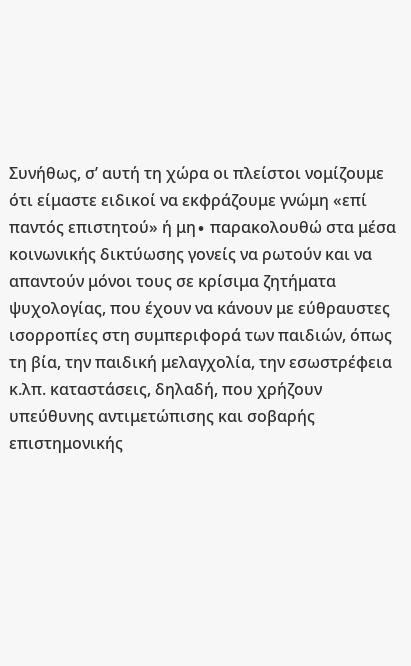Συνήθως, σ’ αυτή τη χώρα οι πλείστοι νομίζουμε ότι είμαστε ειδικοί να εκφράζουμε γνώμη «επί παντός επιστητού» ή μη∙ παρακολουθώ στα μέσα κοινωνικής δικτύωσης γονείς να ρωτούν και να απαντούν μόνοι τους σε κρίσιμα ζητήματα ψυχολογίας, που έχουν να κάνουν με εύθραυστες ισορροπίες στη συμπεριφορά των παιδιών, όπως τη βία, την παιδική μελαγχολία, την εσωστρέφεια κ.λπ. καταστάσεις, δηλαδή, που χρήζουν υπεύθυνης αντιμετώπισης και σοβαρής επιστημονικής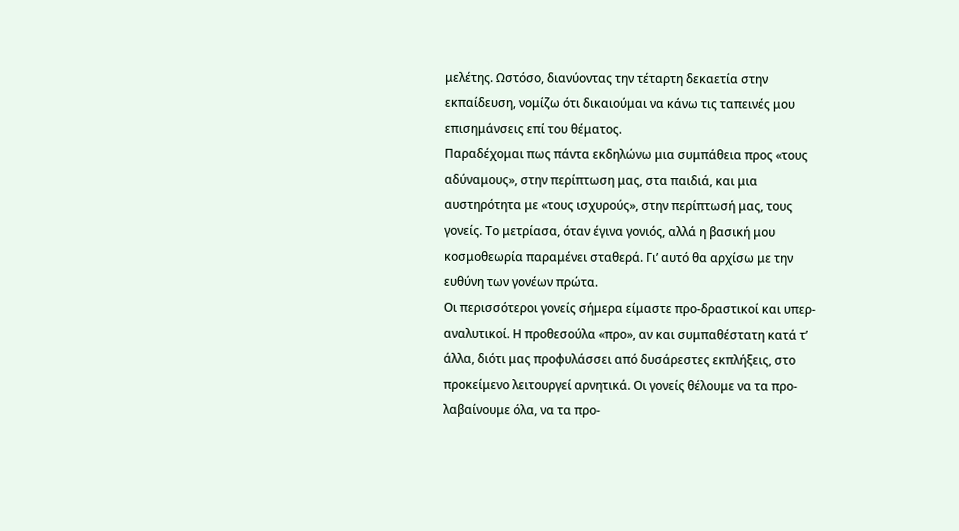μελέτης. Ωστόσο, διανύοντας την τέταρτη δεκαετία στην εκπαίδευση, νομίζω ότι δικαιούμαι να κάνω τις ταπεινές μου επισημάνσεις επί του θέματος.
Παραδέχομαι πως πάντα εκδηλώνω μια συμπάθεια προς «τους αδύναμους», στην περίπτωση μας, στα παιδιά, και μια αυστηρότητα με «τους ισχυρούς», στην περίπτωσή μας, τους γονείς. Το μετρίασα, όταν έγινα γονιός, αλλά η βασική μου κοσμοθεωρία παραμένει σταθερά. Γι’ αυτό θα αρχίσω με την ευθύνη των γονέων πρώτα.
Οι περισσότεροι γονείς σήμερα είμαστε προ-δραστικοί και υπερ-αναλυτικοί. Η προθεσούλα «προ», αν και συμπαθέστατη κατά τ’ άλλα, διότι μας προφυλάσσει από δυσάρεστες εκπλήξεις, στο προκείμενο λειτουργεί αρνητικά. Οι γονείς θέλουμε να τα προ-λαβαίνουμε όλα, να τα προ-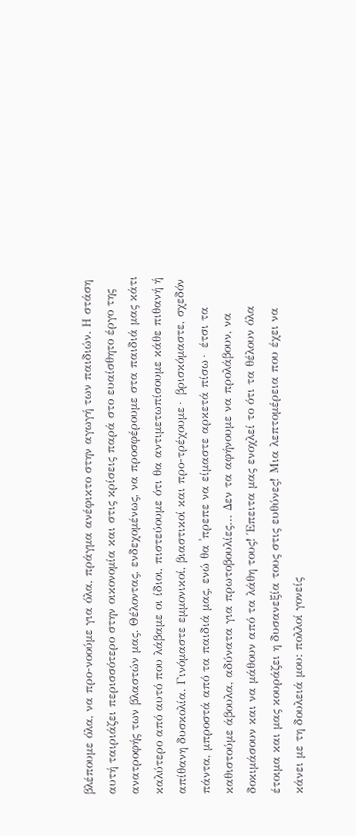βλέπουμε όλα, να προ-νοούμε για όλα, πράγμα ανέφικτο στην αγωγή των παιδιών. Η στάση αυτή ταιριάζει περισσότερο στην οικονομία και στις κρίσεις παρά στο ευαίσθητο έργο της ανατροφής των βλαστών μας. Θέλοντας, ενδεχομένως, να προσφέρουμε στα παιδιά μας κάτι καλύτερο από αυτό που λάβαμε οι ίδιοι, πιστεύουμε ότι θα αντιμετωπίσουμε κάθε πιθανή ή απίθανη δυσκολία. Γινόμαστε εμμονικοί, βιαστικοί και προ-τρέχουμε∙ βρισκόμαστε, σχεδόν πάντα, μπροστά από τα παιδιά μας, ενώ θα ʾπρεπε να είμαστε αρκετά πίσω∙ έτσι τα καθιστούμε άβουλα, αδύνατα για πρωτοβουλίες… Δεν τα αφήνουμε να προλάβουν, να δοκιμάσουν και να μάθουν από τα λάθη τους! Έπειτα μας ενοχλεί το ότι τα θέλουν όλα έτοιμα και μας κουράζει η δυσανεξία τους στις ευθύνες! Μια λεπτομέρεια που έχει να κάνει με τη δουλειά μου: πολλοί γονείς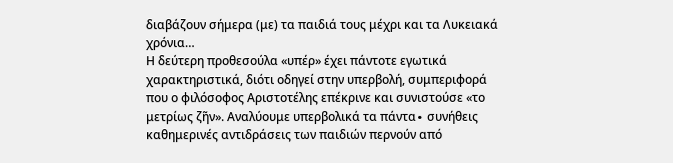διαβάζουν σήμερα (με) τα παιδιά τους μέχρι και τα Λυκειακά χρόνια…
Η δεύτερη προθεσούλα «υπέρ» έχει πάντοτε εγωτικά χαρακτηριστικά, διότι οδηγεί στην υπερβολή, συμπεριφορά που ο φιλόσοφος Αριστοτέλης επέκρινε και συνιστούσε «το μετρίως ζῆν». Αναλύουμε υπερβολικά τα πάντα∙ συνήθεις καθημερινές αντιδράσεις των παιδιών περνούν από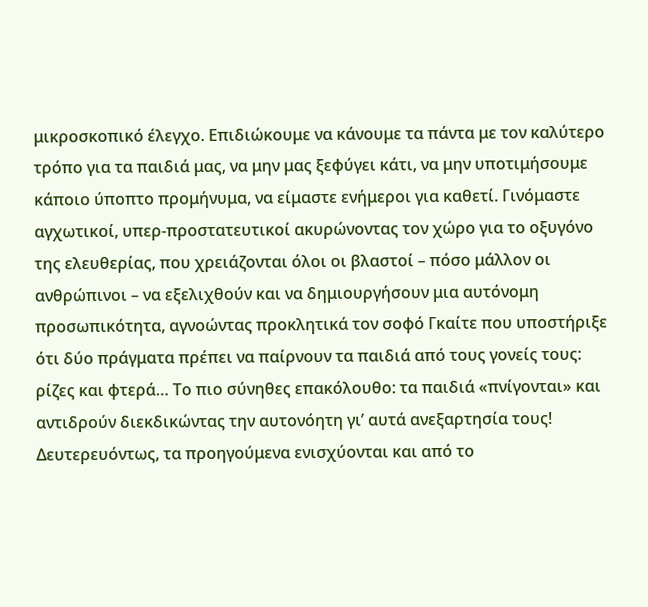μικροσκοπικό έλεγχο. Επιδιώκουμε να κάνουμε τα πάντα με τον καλύτερο τρόπο για τα παιδιά μας, να μην μας ξεφύγει κάτι, να μην υποτιμήσουμε κάποιο ύποπτο προμήνυμα, να είμαστε ενήμεροι για καθετί. Γινόμαστε αγχωτικοί, υπερ-προστατευτικοί ακυρώνοντας τον χώρο για το οξυγόνο της ελευθερίας, που χρειάζονται όλοι οι βλαστοί – πόσο μάλλον οι ανθρώπινοι – να εξελιχθούν και να δημιουργήσουν μια αυτόνομη προσωπικότητα, αγνοώντας προκλητικά τον σοφό Γκαίτε που υποστήριξε ότι δύο πράγματα πρέπει να παίρνουν τα παιδιά από τους γονείς τους: ρίζες και φτερά… Το πιο σύνηθες επακόλουθο: τα παιδιά «πνίγονται» και αντιδρούν διεκδικώντας την αυτονόητη γι’ αυτά ανεξαρτησία τους!
Δευτερευόντως, τα προηγούμενα ενισχύονται και από το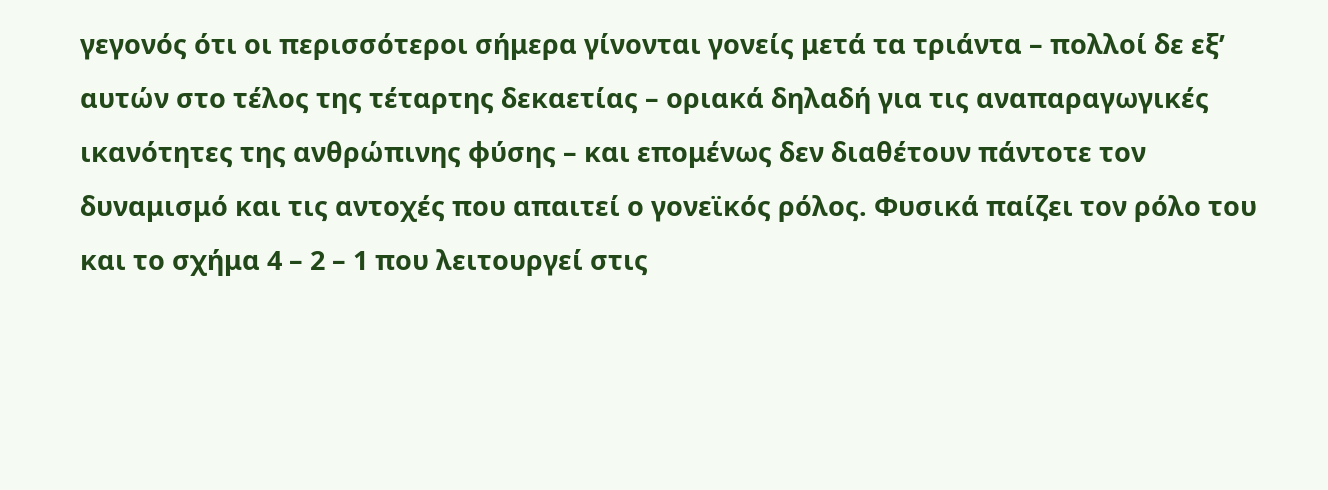γεγονός ότι οι περισσότεροι σήμερα γίνονται γονείς μετά τα τριάντα – πολλοί δε εξ’ αυτών στο τέλος της τέταρτης δεκαετίας – οριακά δηλαδή για τις αναπαραγωγικές ικανότητες της ανθρώπινης φύσης – και επομένως δεν διαθέτουν πάντοτε τον δυναμισμό και τις αντοχές που απαιτεί ο γονεϊκός ρόλος. Φυσικά παίζει τον ρόλο του και το σχήμα 4 – 2 – 1 που λειτουργεί στις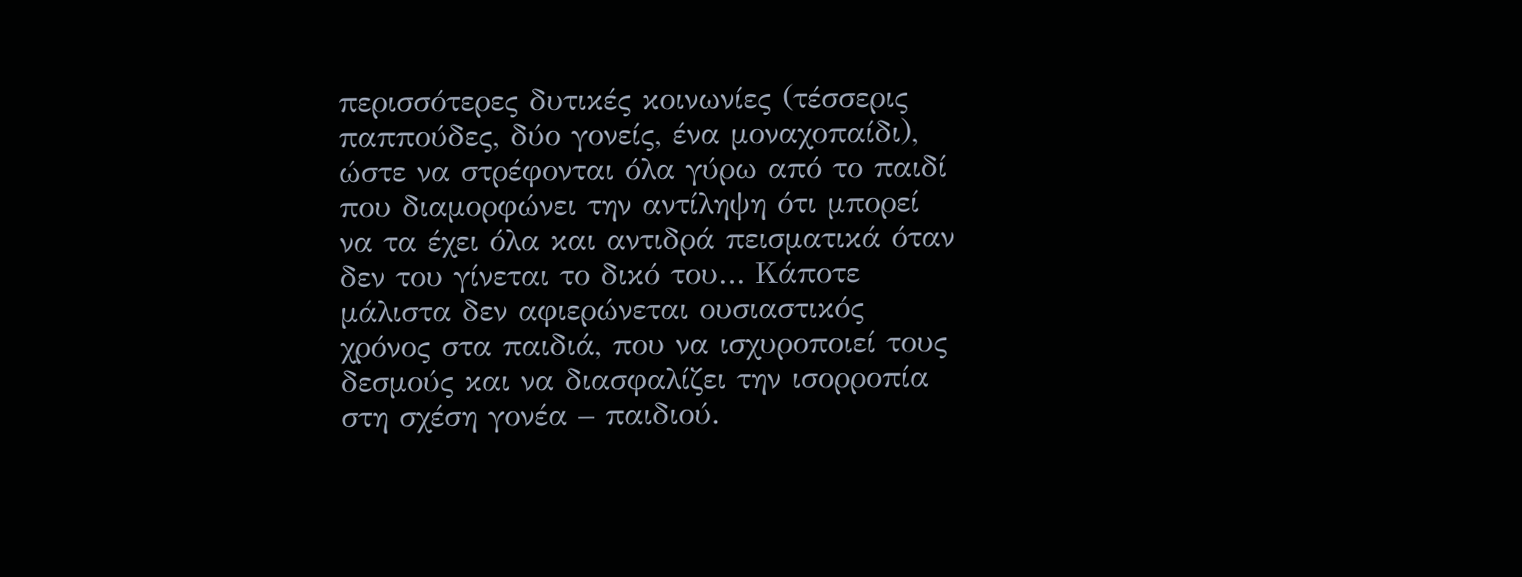περισσότερες δυτικές κοινωνίες (τέσσερις παππούδες, δύο γονείς, ένα μοναχοπαίδι), ώστε να στρέφονται όλα γύρω από το παιδί που διαμορφώνει την αντίληψη ότι μπορεί να τα έχει όλα και αντιδρά πεισματικά όταν δεν του γίνεται το δικό του… Κάποτε μάλιστα δεν αφιερώνεται ουσιαστικός χρόνος στα παιδιά, που να ισχυροποιεί τους δεσμούς και να διασφαλίζει την ισορροπία στη σχέση γονέα – παιδιού.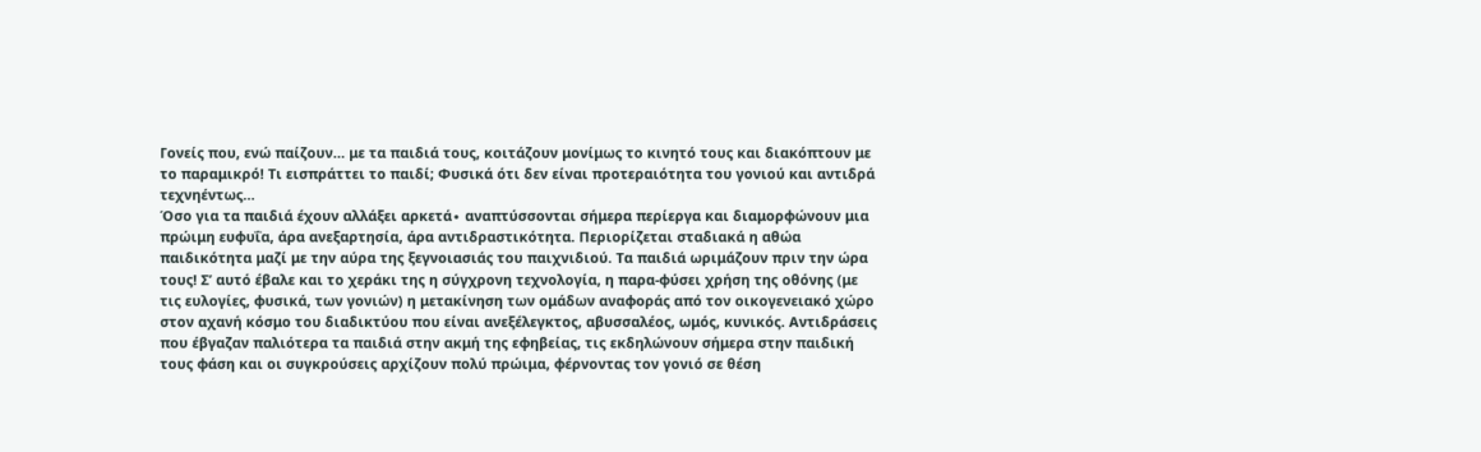Γονείς που, ενώ παίζουν… με τα παιδιά τους, κοιτάζουν μονίμως το κινητό τους και διακόπτουν με το παραμικρό! Τι εισπράττει το παιδί; Φυσικά ότι δεν είναι προτεραιότητα του γονιού και αντιδρά τεχνηέντως…
Όσο για τα παιδιά έχουν αλλάξει αρκετά∙ αναπτύσσονται σήμερα περίεργα και διαμορφώνουν μια πρώιμη ευφυΐα, άρα ανεξαρτησία, άρα αντιδραστικότητα. Περιορίζεται σταδιακά η αθώα παιδικότητα μαζί με την αύρα της ξεγνοιασιάς του παιχνιδιού. Τα παιδιά ωριμάζουν πριν την ώρα τους! Σ’ αυτό έβαλε και το χεράκι της η σύγχρονη τεχνολογία, η παρα-φύσει χρήση της οθόνης (με τις ευλογίες, φυσικά, των γονιών) η μετακίνηση των ομάδων αναφοράς από τον οικογενειακό χώρο στον αχανή κόσμο του διαδικτύου που είναι ανεξέλεγκτος, αβυσσαλέος, ωμός, κυνικός. Αντιδράσεις που έβγαζαν παλιότερα τα παιδιά στην ακμή της εφηβείας, τις εκδηλώνουν σήμερα στην παιδική τους φάση και οι συγκρούσεις αρχίζουν πολύ πρώιμα, φέρνοντας τον γονιό σε θέση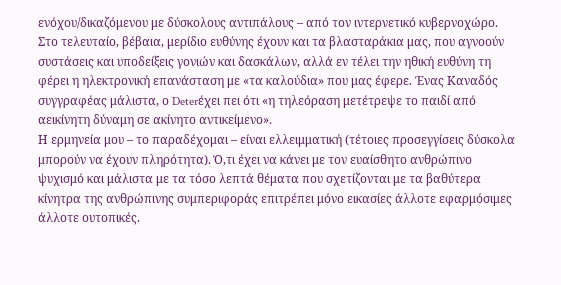ενόχου/δικαζόμενου με δύσκολους αντιπάλους – από τον ιντερνετικό κυβερνοχώρο. Στο τελευταίο, βέβαια, μερίδιο ευθύνης έχουν και τα βλασταράκια μας, που αγνοούν συστάσεις και υποδείξεις γονιών και δασκάλων, αλλά εν τέλει την ηθική ευθύνη τη φέρει η ηλεκτρονική επανάσταση με «τα καλούδια» που μας έφερε. Ένας Καναδός συγγραφέας μάλιστα, ο Deterέχει πει ότι «η τηλεόραση μετέτρεψε το παιδί από αεικίνητη δύναμη σε ακίνητο αντικείμενο».
Η ερμηνεία μου – το παραδέχομαι – είναι ελλειμματική (τέτοιες προσεγγίσεις δύσκολα μπορούν να έχουν πληρότητα). Ό,τι έχει να κάνει με τον ευαίσθητο ανθρώπινο ψυχισμό και μάλιστα με τα τόσο λεπτά θέματα που σχετίζονται με τα βαθύτερα κίνητρα της ανθρώπινης συμπεριφοράς επιτρέπει μόνο εικασίες άλλοτε εφαρμόσιμες άλλοτε ουτοπικές.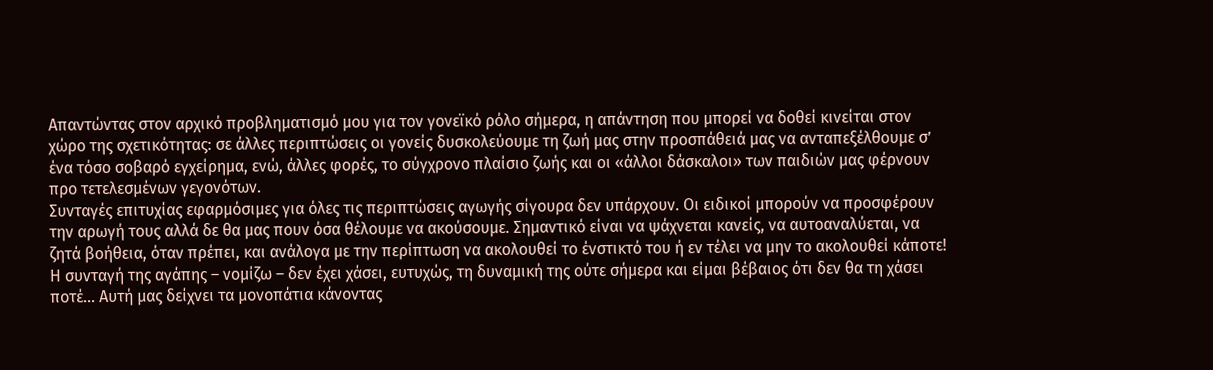Απαντώντας στον αρχικό προβληματισμό μου για τον γονεϊκό ρόλο σήμερα, η απάντηση που μπορεί να δοθεί κινείται στον χώρο της σχετικότητας: σε άλλες περιπτώσεις οι γονείς δυσκολεύουμε τη ζωή μας στην προσπάθειά μας να ανταπεξέλθουμε σ’ ένα τόσο σοβαρό εγχείρημα, ενώ, άλλες φορές, το σύγχρονο πλαίσιο ζωής και οι «άλλοι δάσκαλοι» των παιδιών μας φέρνουν προ τετελεσμένων γεγονότων.
Συνταγές επιτυχίας εφαρμόσιμες για όλες τις περιπτώσεις αγωγής σίγουρα δεν υπάρχουν. Οι ειδικοί μπορούν να προσφέρουν την αρωγή τους αλλά δε θα μας πουν όσα θέλουμε να ακούσουμε. Σημαντικό είναι να ψάχνεται κανείς, να αυτοαναλύεται, να ζητά βοήθεια, όταν πρέπει, και ανάλογα με την περίπτωση να ακολουθεί το ένστικτό του ή εν τέλει να μην το ακολουθεί κάποτε! Η συνταγή της αγάπης – νομίζω – δεν έχει χάσει, ευτυχώς, τη δυναμική της ούτε σήμερα και είμαι βέβαιος ότι δεν θα τη χάσει ποτέ… Αυτή μας δείχνει τα μονοπάτια κάνοντας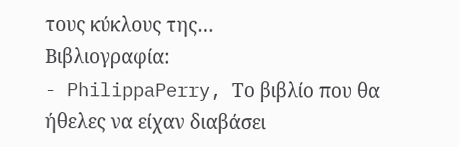τους κύκλους της…
Βιβλιογραφία:
- PhilippaPerry, Το βιβλίο που θα ήθελες να είχαν διαβάσει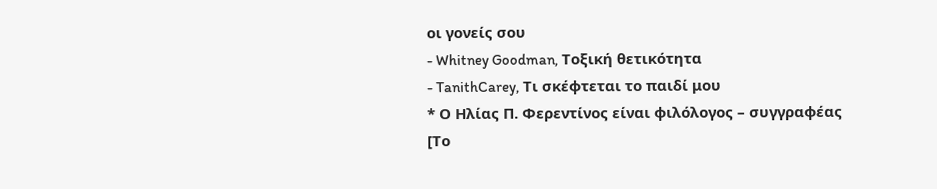οι γονείς σου
- Whitney Goodman, Τοξική θετικότητα
- TanithCarey, Τι σκέφτεται το παιδί μου
* Ο Ηλίας Π. Φερεντίνος είναι φιλόλογος – συγγραφέας
[Το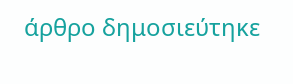άρθρο δημοσιεύτηκε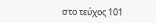στο τεύχος 101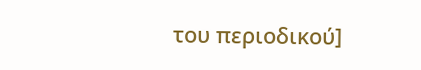του περιοδικού]